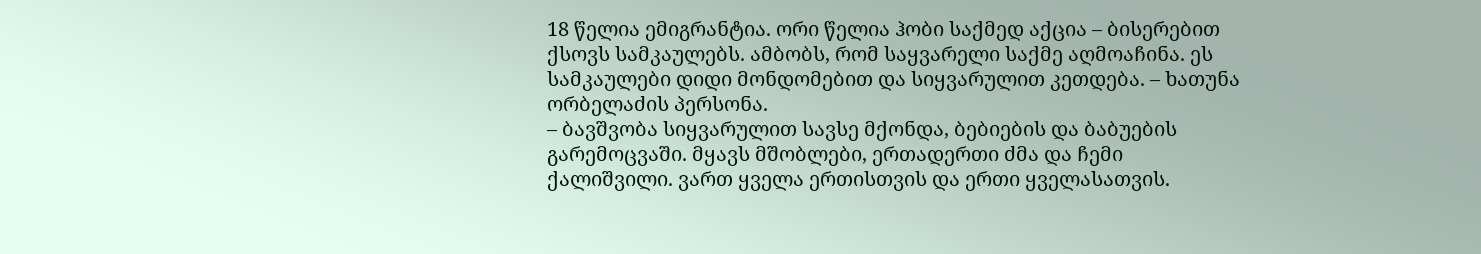18 წელია ემიგრანტია. ორი წელია ჰობი საქმედ აქცია – ბისერებით ქსოვს სამკაულებს. ამბობს, რომ საყვარელი საქმე აღმოაჩინა. ეს სამკაულები დიდი მონდომებით და სიყვარულით კეთდება. – ხათუნა ორბელაძის პერსონა.
– ბავშვობა სიყვარულით სავსე მქონდა, ბებიების და ბაბუების გარემოცვაში. მყავს მშობლები, ერთადერთი ძმა და ჩემი ქალიშვილი. ვართ ყველა ერთისთვის და ერთი ყველასათვის.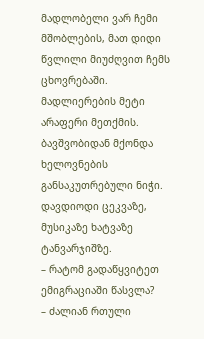მადლობელი ვარ ჩემი მშობლების, მათ დიდი წვლილი მიუძღვით ჩემს ცხოვრებაში. მადლიერების მეტი არაფერი მეთქმის. ბავშვობიდან მქონდა ხელოვნების განსაკუთრებული ნიჭი. დავდიოდი ცეკვაზე, მუსიკაზე ხატვაზე ტანვარჯიშზე.
– რატომ გადაწყვიტეთ ემიგრაციაში წასვლა?
– ძალიან რთული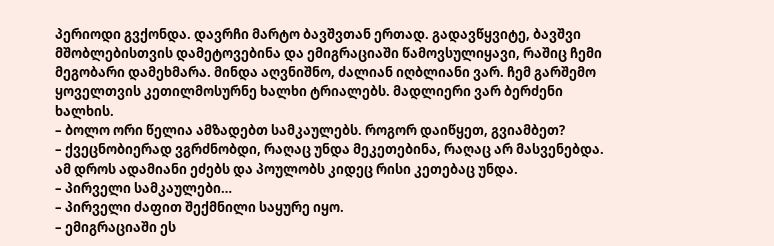პერიოდი გვქონდა. დავრჩი მარტო ბავშვთან ერთად. გადავწყვიტე, ბავშვი მშობლებისთვის დამეტოვებინა და ემიგრაციაში წამოვსულიყავი, რაშიც ჩემი მეგობარი დამეხმარა. მინდა აღვნიშნო, ძალიან იღბლიანი ვარ. ჩემ გარშემო ყოველთვის კეთილმოსურნე ხალხი ტრიალებს. მადლიერი ვარ ბერძენი ხალხის.
– ბოლო ორი წელია ამზადებთ სამკაულებს. როგორ დაიწყეთ, გვიამბეთ?
– ქვეცნობიერად ვგრძნობდი, რაღაც უნდა მეკეთებინა, რაღაც არ მასვენებდა. ამ დროს ადამიანი ეძებს და პოულობს კიდეც რისი კეთებაც უნდა.
– პირველი სამკაულები…
– პირველი ძაფით შექმნილი საყურე იყო.
– ემიგრაციაში ეს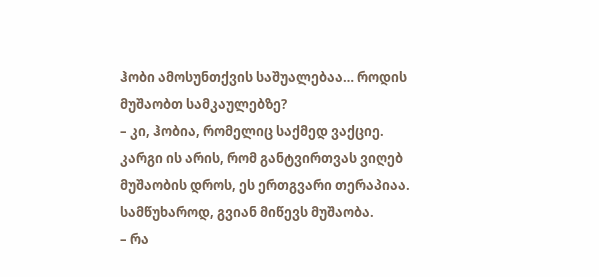ჰობი ამოსუნთქვის საშუალებაა… როდის მუშაობთ სამკაულებზე?
– კი, ჰობია, რომელიც საქმედ ვაქციე. კარგი ის არის, რომ განტვირთვას ვიღებ მუშაობის დროს, ეს ერთგვარი თერაპიაა. სამწუხაროდ, გვიან მიწევს მუშაობა.
– რა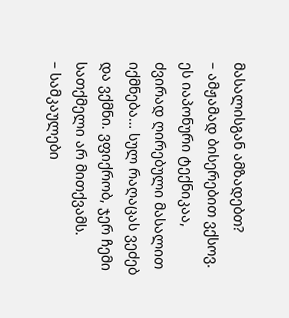მასალისგან ამზადებთ?
– ამჟამად ბისერებით ვქსოვ. ეს იაპონური ტექნიკაა, ძვირად ღირებული მასალით იქმნება… სულ რაღაცას ვეძებ და ვქმნი. ვფიქრობ, ჯერ ჩემი სათქმელი არ მითქვამს.
– სამკაულები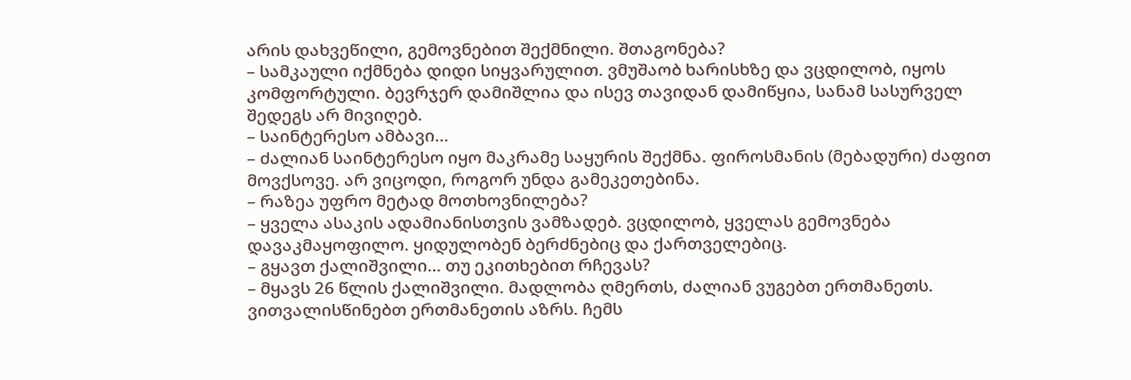არის დახვეწილი, გემოვნებით შექმნილი. შთაგონება?
– სამკაული იქმნება დიდი სიყვარულით. ვმუშაობ ხარისხზე და ვცდილობ, იყოს კომფორტული. ბევრჯერ დამიშლია და ისევ თავიდან დამიწყია, სანამ სასურველ შედეგს არ მივიღებ.
– საინტერესო ამბავი…
– ძალიან საინტერესო იყო მაკრამე საყურის შექმნა. ფიროსმანის (მებადური) ძაფით მოვქსოვე. არ ვიცოდი, როგორ უნდა გამეკეთებინა.
– რაზეა უფრო მეტად მოთხოვნილება?
– ყველა ასაკის ადამიანისთვის ვამზადებ. ვცდილობ, ყველას გემოვნება დავაკმაყოფილო. ყიდულობენ ბერძნებიც და ქართველებიც.
– გყავთ ქალიშვილი… თუ ეკითხებით რჩევას?
– მყავს 26 წლის ქალიშვილი. მადლობა ღმერთს, ძალიან ვუგებთ ერთმანეთს. ვითვალისწინებთ ერთმანეთის აზრს. ჩემს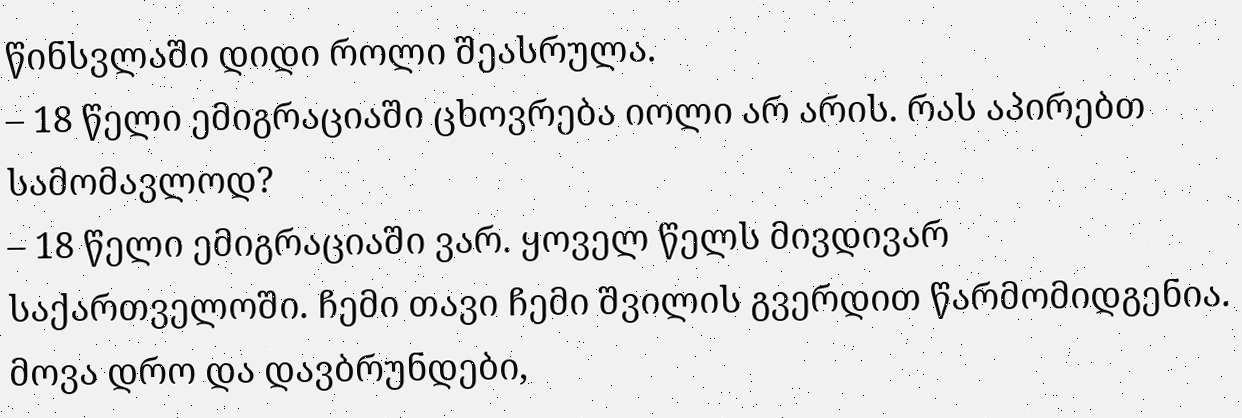წინსვლაში დიდი როლი შეასრულა.
– 18 წელი ემიგრაციაში ცხოვრება იოლი არ არის. რას აპირებთ სამომავლოდ?
– 18 წელი ემიგრაციაში ვარ. ყოველ წელს მივდივარ საქართველოში. ჩემი თავი ჩემი შვილის გვერდით წარმომიდგენია. მოვა დრო და დავბრუნდები,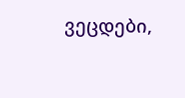ვეცდები,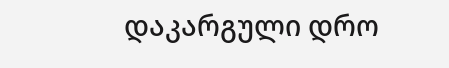დაკარგული დრო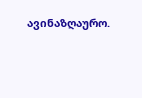ავინაზღაურო.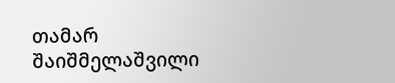თამარ შაიშმელაშვილი